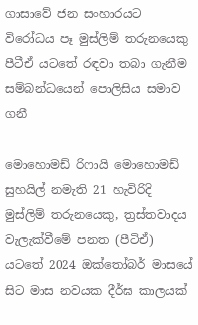ගාසාවේ ජන සංහාරයට විරෝධය පෑ මුස්ලිම් තරුනයෙකු පීටීඒ යටතේ රඳවා තබා ගැනීම සම්බන්ධයෙන් පොලිසිය සමාව ගනී

මොහොමඩ් රිෆායි මොහොමඩ් සුහයිල් නමැති 21 හැවිරිදි මුස්ලිම් තරුනයෙකු, ත්‍රස්තවාදය වැලැක්වීමේ පනත (පීටිඒ) යටතේ 2024 ඔක්තෝබර් මාසයේ සිට මාස නවයක දීර්ඝ කාලයක්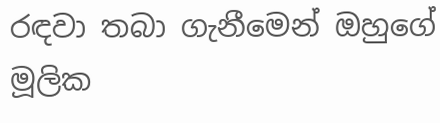රඳවා තබා ගැනීමෙන් ඔහුගේ මූලික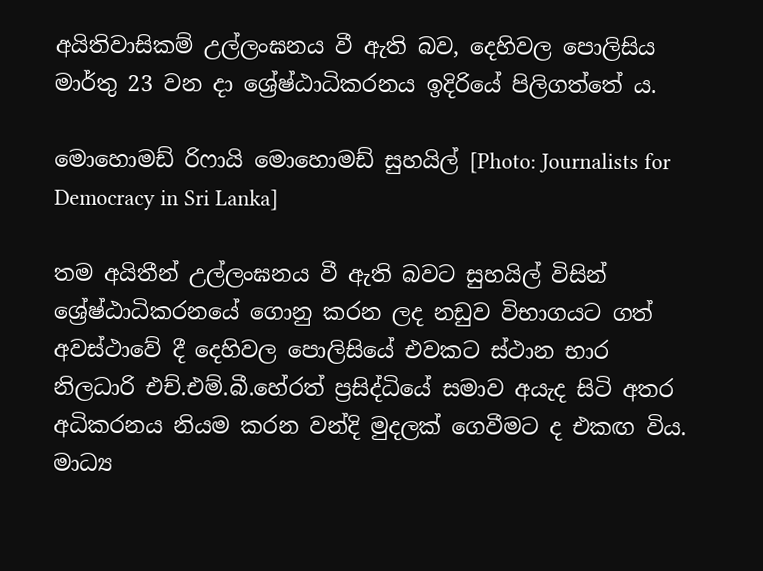අයිතිවාසිකම් උල්ලංඝනය වී ඇති බව, දෙහිවල පොලිසිය මාර්තු 23 වන දා ශ්‍රේෂ්ඨාධිකරනය ඉදිරියේ පිලිගත්තේ ය.

මොහොමඩ් රිෆායි මොහොමඩ් සුහයිල් [Photo: Journalists for Democracy in Sri Lanka]

තම අයිතීන් උල්ලංඝනය වී ඇති බවට සුහයිල් විසින් ශ්‍රේෂ්ඨාධිකරනයේ ගොනු කරන ලද නඩුව විභාගයට ගත් අවස්ථාවේ දී දෙහිවල පොලිසියේ එවකට ස්ථාන භාර නිලධාරි එච්.එම්.බී.හේරත් ප්‍රසිද්ධියේ සමාව අයැද සිටි අතර අධිකරනය නියම කරන වන්දි මුදලක් ගෙවීමට ද එකඟ විය. මාධ්‍ය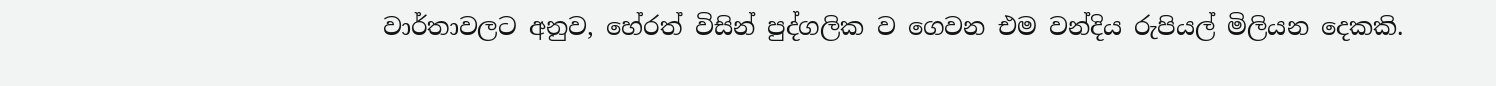වාර්තාවලට අනුව, හේරත් විසින් පුද්ගලික ව ගෙවන එම වන්දිය රුපියල් මිලියන දෙකකි.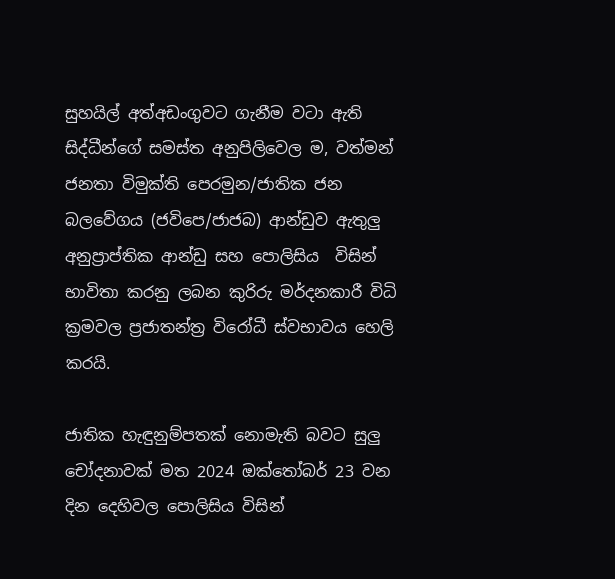සුහයිල් අත්අඩංගුවට ගැනීම වටා ඇති සිද්ධීන්ගේ සමස්ත අනුපිලිවෙල ම, වත්මන් ජනතා විමුක්ති පෙරමුන/ජාතික ජන බලවේගය (ජවිපෙ/ජාජබ) ආන්ඩුව ඇතුලු අනුප්‍රාප්තික ආන්ඩු සහ පොලිසිය  විසින් භාවිතා කරනු ලබන කුරිරු මර්දනකාරී විධි ක්‍රමවල ප්‍රජාතන්ත්‍ර විරෝධී ස්වභාවය හෙලි කරයි.

ජාතික හැඳුනුම්පතක් නොමැති බවට සුලු චෝදනාවක් මත 2024 ඔක්තෝබර් 23 වන දින දෙහිවල පොලිසිය විසින්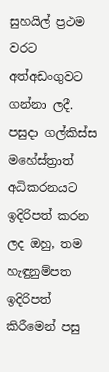සුහයිල් ප්‍රථම වරට අත්අඩංගුවට ගන්නා ලදී. පසුදා ගල්කිස්ස මහේස්ත්‍රාත් අධිකරනයට ඉදිරිපත් කරන ලද ඔහු, තම හැඳුනුම්පත ඉදිරිපත් කිරීමෙන් පසු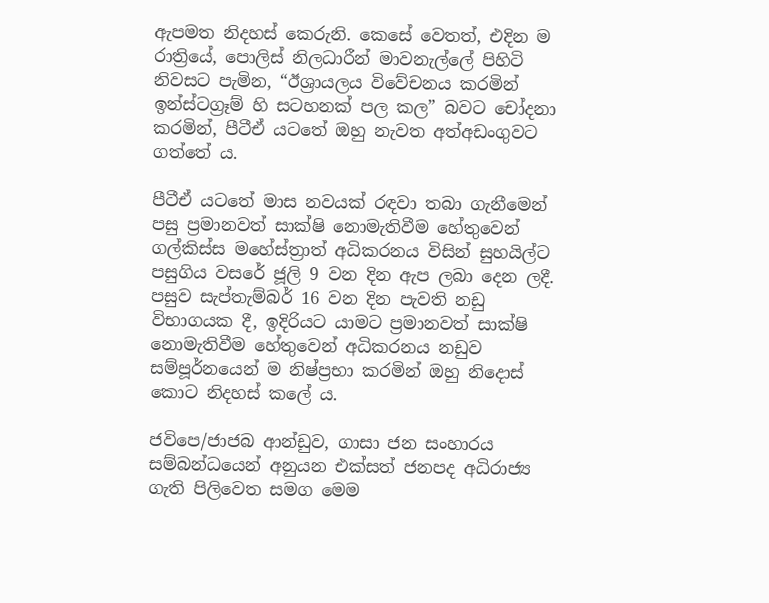ඇපමත නිදහස් කෙරුනි. කෙසේ වෙතත්, එදින ම රාත්‍රියේ, පොලිස් නිලධාරීන් මාවනැල්ලේ පිහිටි නිවසට පැමින, “ඊශ්‍රායලය විවේචනය කරමින් ඉන්ස්ටග්‍රෑම් හි සටහනක් පල කල” බවට චෝදනා කරමින්, පීටීඒ යටතේ ඔහු නැවත අත්අඩංගුවට ගත්තේ ය.

පීටීඒ යටතේ මාස නවයක් රඳවා තබා ගැනීමෙන් පසු ප්‍රමානවත් සාක්ෂි නොමැතිවීම හේතුවෙන් ගල්කිස්ස මහේස්ත්‍රාත් අධිකරනය විසින් සුහයිල්ට පසුගිය වසරේ ජූලි 9 වන දින ඇප ලබා දෙන ලදී. පසුව සැප්තැම්බර් 16 වන දින පැවති නඩු විභාගයක දී, ඉදිරියට යාමට ප්‍රමානවත් සාක්ෂි නොමැතිවීම හේතුවෙන් අධිකරනය නඩුව සම්පූර්නයෙන් ම නිෂ්ප්‍රභා කරමින් ඔහු නිදොස් කොට නිදහස් කලේ ය.

ජවිපෙ/ජාජබ ආන්ඩුව, ගාසා ජන සංහාරය සම්බන්ධයෙන් අනුයන එක්සත් ජනපද අධිරාජ්‍ය ගැති පිලිවෙත සමග මෙම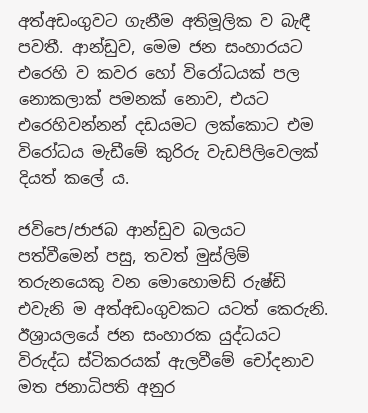අත්අඩංගුවට ගැනීම අතිමූලික ව බැඳී පවතී. ආන්ඩුව, මෙම ජන සංහාරයට එරෙහි ව කවර හෝ විරෝධයක් පල නොකලාක් පමනක් නොව, එයට එරෙහිවන්නන් දඩයමට ලක්කොට එම විරෝධය මැඩීමේ කුරිරු වැඩපිලිවෙලක් දියත් කලේ ය.

ජවිපෙ/ජාජබ ආන්ඩුව බලයට පත්වීමෙන් පසු, තවත් මුස්ලිම් තරුනයෙකු වන මොහොමඩ් රුෂ්ඩි එවැනි ම අත්අඩංගුවකට යටත් කෙරුනි. ඊශ්‍රායලයේ ජන සංහාරක යුද්ධයට විරුද්ධ ස්ටිකරයක් ඇලවීමේ චෝදනාව මත ජනාධිපති අනුර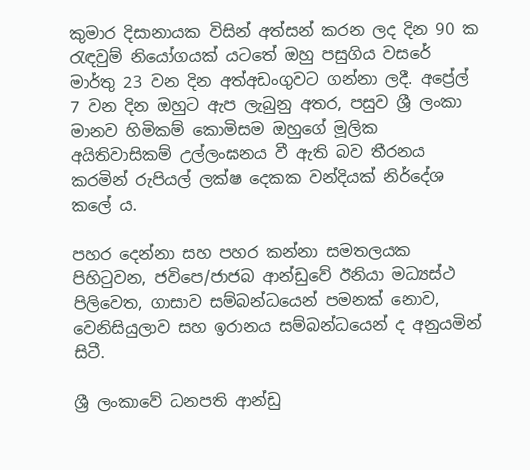කුමාර දිසානායක විසින් අත්සන් කරන ලද දින 90 ක රැඳවුම් නියෝගයක් යටතේ ඔහු පසුගිය වසරේ මාර්තු 23 වන දින අත්අඩංගුවට ගන්නා ලදී. අප්‍රේල් 7 වන දින ඔහුට ඇප ලැබුනු අතර, පසුව ශ්‍රී ලංකා මානව හිමිකම් කොමිසම ඔහුගේ මූලික අයිතිවාසිකම් උල්ලංඝනය වී ඇති බව තීරනය කරමින් රුපියල් ලක්ෂ දෙකක වන්දියක් නිර්දේශ කලේ ය.

පහර දෙන්නා සහ පහර කන්නා සමතලයක පිහිටුවන, ජවිපෙ/ජාජබ ආන්ඩුවේ ඊනියා මධ්‍යස්ථ පිලිවෙත, ගාසාව සම්බන්ධයෙන් පමනක් නොව, වෙනිසියුලාව සහ ඉරානය සම්බන්ධයෙන් ද අනුයමින් සිටී.

ශ්‍රී ලංකාවේ ධනපති ආන්ඩු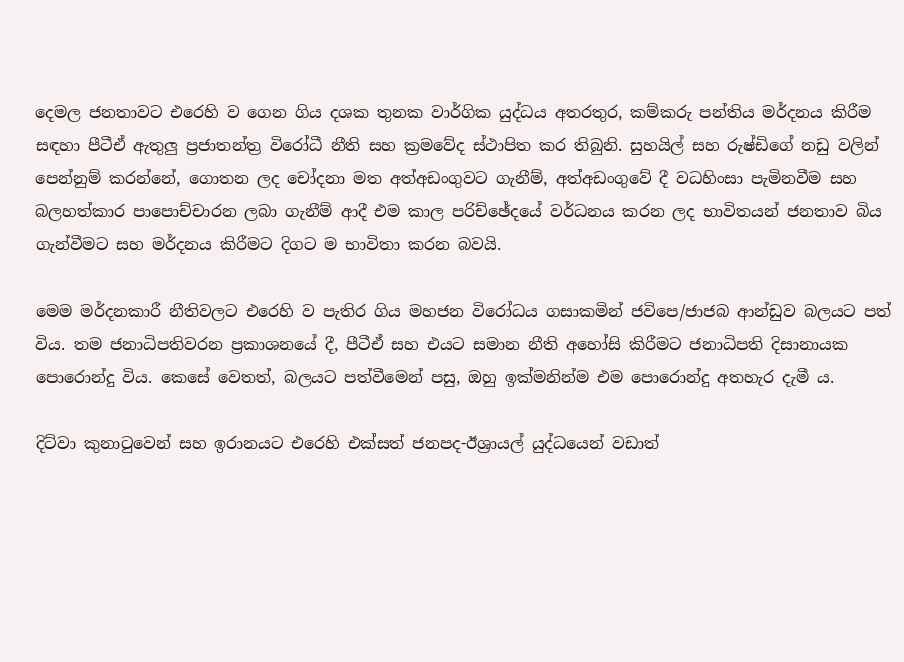දෙමල ජනතාවට එරෙහි ව ගෙන ගිය දශක තුනක වාර්ගික යුද්ධය අතරතුර, කම්කරු පන්තිය මර්දනය කිරීම සඳහා පීටීඒ ඇතුලු ප්‍රජාතන්ත්‍ර විරෝධී නීති සහ ක්‍රමවේද ස්ථාපිත කර තිබුනි. සුහයිල් සහ රුෂ්ඩිගේ නඩු වලින් පෙන්නුම් කරන්නේ, ගොතන ලද චෝදනා මත අත්අඩංගුවට ගැනීම්, අත්අඩංගුවේ දී වධහිංසා පැමිනවීම සහ බලහත්කාර පාපොච්චාරන ලබා ගැනීම් ආදී එම කාල පරිච්ඡේදයේ වර්ධනය කරන ලද භාවිතයන් ජනතාව බිය ගැන්වීමට සහ මර්දනය කිරීමට දිගට ම භාවිතා කරන බවයි.

මෙම මර්දනකාරී නීතිවලට එරෙහි ව පැතිර ගිය මහජන විරෝධය ගසාකමින් ජවිපෙ/ජාජබ ආන්ඩුව බලයට පත් විය. තම ජනාධිපතිවරන ප්‍රකාශනයේ දී, පීටීඒ සහ එයට සමාන නීති අහෝසි කිරීමට ජනාධිපති දිසානායක පොරොන්දු විය. කෙසේ වෙතත්, බලයට පත්වීමෙන් පසු, ඔහු ඉක්මනින්ම එම පොරොන්දු අතහැර දැමී ය.

දිට්වා කුනාටුවෙන් සහ ඉරානයට එරෙහි එක්සත් ජනපද-ඊශ්‍රායල් යුද්ධයෙන් වඩාත්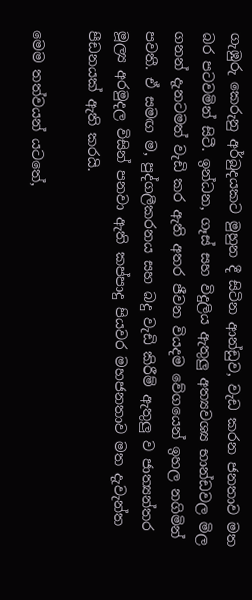ගැඹුරු කෙරුනු අර්බුදයකට මුහුන දී සිටින ආන්ඩුව, වැඩ කරන ජනතාව මත බර පටවමින් සිටී. ඉන්ධන, ගෑස් සහ විදුලිය ඇතුලු අත්‍යවශ්‍ය භාන්ඩවල මිල ගනන් දැනටමත් වැඩි කර ඇති අතර ජීවන වියදම වේගයෙන් ඉහල නගිමින් පවතී. ඒ සමඟ ම, පුද්ගලීකරනය සහ බදු වැඩි කිරීම් ඇතුලු ව ජාත්‍යන්තර මූල්‍ය අරමුදල විසින් පනවා ඇති කප්පාදු පියවර මහජනතාව මත දැවැන්ත පීඩනයක් ඇති කරයි.

මෙම තත්වයන් යටතේ,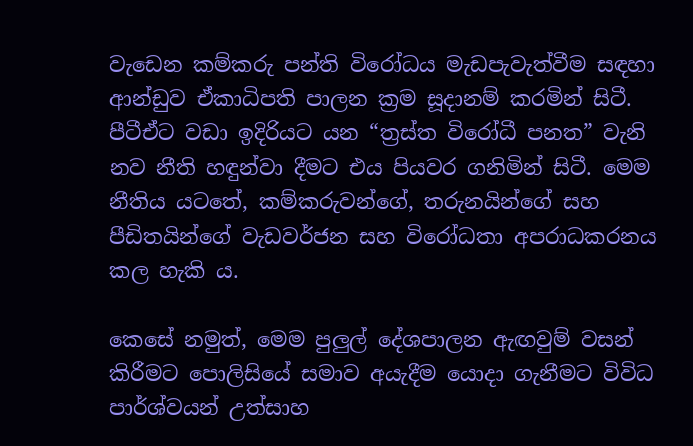වැඩෙන කම්කරු පන්ති විරෝධය මැඩපැවැත්වීම සඳහා ආන්ඩුව ඒකාධිපති පාලන ක්‍රම සූදානම් කරමින් සිටී. පීටීඒට වඩා ඉදිරියට යන “ත්‍රස්ත විරෝධී පනත” වැනි නව නීති හඳුන්වා දීමට එය පියවර ගනිමින් සිටී. මෙම නීතිය යටතේ, කම්කරුවන්ගේ, තරුනයින්ගේ සහ පීඩිතයින්ගේ වැඩවර්ජන සහ විරෝධතා අපරාධකරනය කල හැකි ය.

කෙසේ නමුත්, මෙම පුලුල් දේශපාලන ඇඟවුම් වසන් කිරීමට පොලිසියේ සමාව අයැදීම යොදා ගැනීමට විවිධ පාර්ශ්වයන් උත්සාහ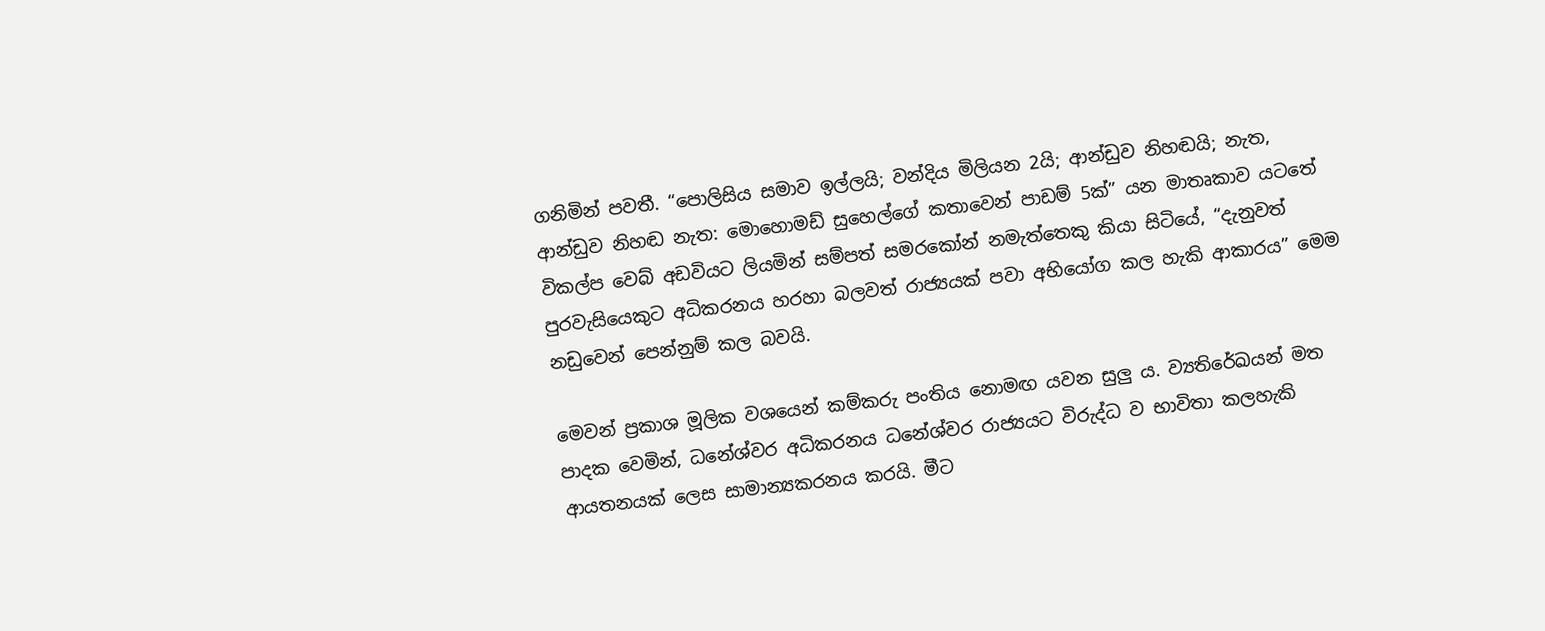ගනිමින් පවතී. “පොලිසිය සමාව ඉල්ලයි; වන්දිය මිලියන 2යි; ආන්ඩුව නිහඬයි; නැත, ආන්ඩුව නිහඬ නැත: මොහොමඩ් සුහෙල්ගේ කතාවෙන් පාඩම් 5ක්” යන මාතෘකාව යටතේ විකල්ප වෙබ් අඩවියට ලියමින් සම්පත් සමරකෝන් නමැත්තෙකු කියා සිටියේ, “දැනුවත් පුරවැසියෙකුට අධිකරනය හරහා බලවත් රාජ්‍යයක් පවා අභියෝග කල හැකි ආකාරය” මෙම නඩුවෙන් පෙන්නුම් කල බවයි.

මෙවන් ප්‍රකාශ මූලික වශයෙන් කම්කරු පංතිය නොමඟ යවන සුලු ය. ව්‍යතිරේඛයන් මත පාදක වෙමින්, ධනේශ්වර අධිකරනය ධනේශ්වර රාජ්‍යයට විරුද්ධ ව භාවිතා කලහැකි ආයතනයක් ලෙස සාමාන්‍යකරනය කරයි. මීට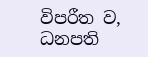විපරීත ව, ධනපති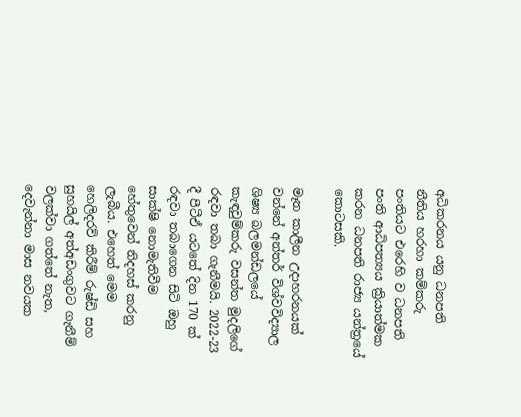අධිකරනය යනු ධනපති නීතිය හරහා කම්කරු පංතියට එරෙහි ව ධනපති පංති ආධිපත්‍යය ක්‍රියාත්මක කරන ධනපති රාජ්‍ය යන්ත්‍රයේ කොටසකි.

මෑත කාලීන උදාහරනයක් වන්නේ අන්තර් විශ්වවිද්‍යාල ශිෂ්‍ය බලමන්ඩලයේ කැඳවුම්කරු වසන්ත මුදලිගේ රඳවා තබා ගැනීමයි. 2022-23 දී පීටීඒ යටතේ දින 170 ක් රඳවා තබාගෙන සිටි ඔහු සාක්ෂි නොමැතිවීම හේතුවෙන් නිදහස් කරනු ලැබීය. එහෙත් මෙම හෙලිදරව් කිරීම් රුෂ්ඩි සහ සුහයිල් අත්අඩංගුවට ගැනීම් වලක්වා ගත්තේ නැත, දෙවැන්නා මාස නවයක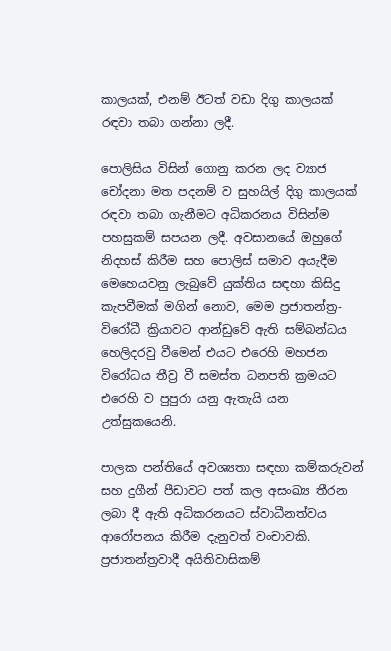කාලයක්, එනම් ඊටත් වඩා දිගු කාලයක් රඳවා තබා ගන්නා ලදී.

පොලිසිය විසින් ගොනු කරන ලද ව්‍යාජ චෝදනා මත පදනම් ව සුහයිල් දිගු කාලයක් රඳවා තබා ගැනීමට අධිකරනය විසින්ම පහසුකම් සපයන ලදී. අවසානයේ ඔහුගේ නිදහස් කිරීම සහ පොලිස් සමාව අයැදීම මෙහෙයවනු ලැබුවේ යුක්තිය සඳහා කිසිදු කැපවීමක් මගින් නොව, මෙම ප්‍රජාතන්ත්‍ර-විරෝධී ක්‍රියාවට ආන්ඩුවේ ඇති සම්බන්ධය හෙලිදරවු වීමෙන් එයට එරෙහි මහජන විරෝධය තීව්‍ර වී සමස්ත ධනපති ක්‍රමයට එරෙහි ව පුපුරා යනු ඇතැයි යන උත්සුකයෙනි.

පාලක පන්තියේ අවශ්‍යතා සඳහා කම්කරුවන් සහ දුගීන් පීඩාවට පත් කල අසංඛ්‍ය තීරන ලබා දී ඇති අධිකරනයට ස්වාධීනත්වය ආරෝපනය කිරීම දැනුවත් වංචාවකි. ප්‍රජාතන්ත්‍රවාදී අයිතිවාසිකම්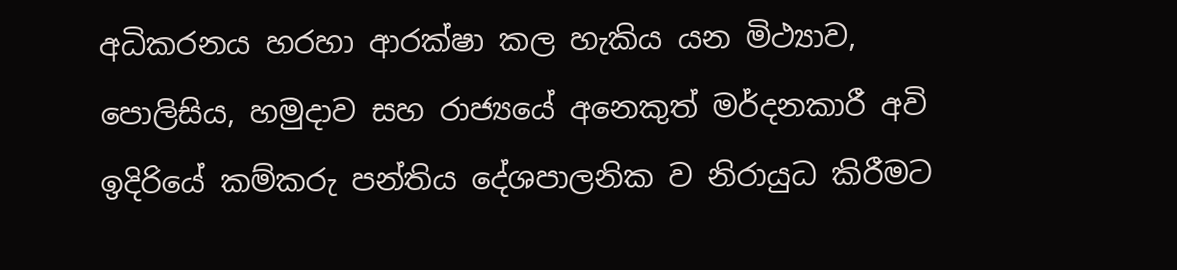අධිකරනය හරහා ආරක්ෂා කල හැකිය යන මිථ්‍යාව, පොලිසිය, හමුදාව සහ රාජ්‍යයේ අනෙකුත් මර්දනකාරී අවි ඉදිරියේ කම්කරු පන්තිය දේශපාලනික ව නිරායුධ කිරීමට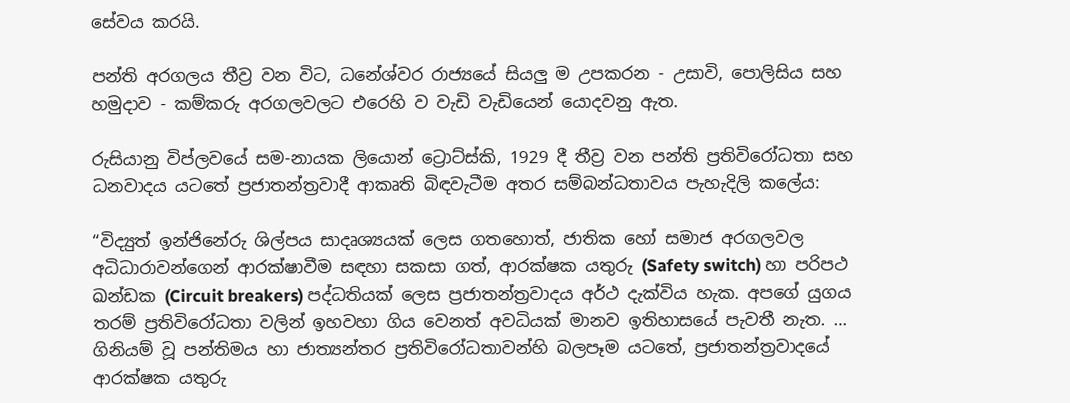සේවය කරයි.

පන්ති අරගලය තීව්‍ර වන විට, ධනේශ්වර රාජ්‍යයේ සියලු ම උපකරන - උසාවි, පොලිසිය සහ හමුදාව - කම්කරු අරගලවලට එරෙහි ව වැඩි වැඩියෙන් යොදවනු ඇත.

රුසියානු විප්ලවයේ සම-නායක ලියොන් ට්‍රොට්ස්කි, 1929 දී තීව්‍ර වන පන්ති ප්‍රතිවිරෝධතා සහ ධනවාදය යටතේ ප්‍රජාතන්ත්‍රවාදී ආකෘති බිඳවැටීම අතර සම්බන්ධතාවය පැහැදිලි කලේය:

“විද්‍යුත් ඉන්ජිනේරු ශිල්පය සාදෘශ්‍යයක් ලෙස ගතහොත්, ජාතික හෝ සමාජ අරගලවල අධිධාරාවන්ගෙන් ආරක්ෂාවීම සඳහා සකසා ගත්, ආරක්ෂක යතුරු (Safety switch) හා පරිපථ ඛන්ඩක (Circuit breakers) පද්ධතියක් ලෙස ප්‍රජාතන්ත්‍රවාදය අර්ථ දැක්විය හැක. අපගේ යුගය තරම් ප්‍රතිවිරෝධතා වලින් ඉහවහා ගිය වෙනත් අවධියක් මානව ඉතිහාසයේ පැවතී නැත. … ගිනියම් වූ පන්තිමය හා ජාත්‍යන්තර ප්‍රතිවිරෝධතාවන්හි බලපෑම යටතේ, ප්‍රජාතන්ත්‍රවාදයේ ආරක්ෂක යතුරු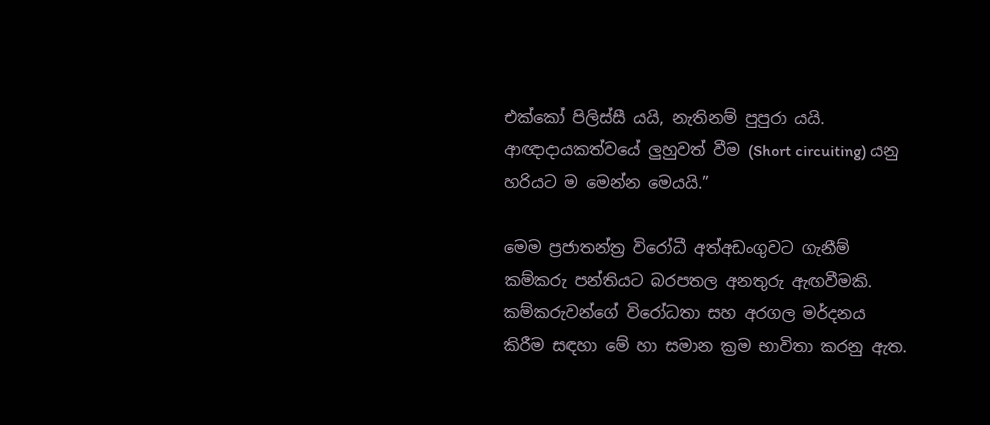එක්කෝ පිලිස්සී යයි, නැතිනම් පුපුරා යයි. ආඥාදායකත්වයේ ලුහුවත් වීම (Short circuiting) යනු හරියට ම මෙන්න මෙයයි.”

මෙම ප්‍රජාතන්ත්‍ර විරෝධී අත්අඩංගුවට ගැනීම් කම්කරු පන්තියට බරපතල අනතුරු ඇඟවීමකි. කම්කරුවන්ගේ විරෝධතා සහ අරගල මර්දනය කිරීම සඳහා මේ හා සමාන ක්‍රම භාවිතා කරනු ඇත.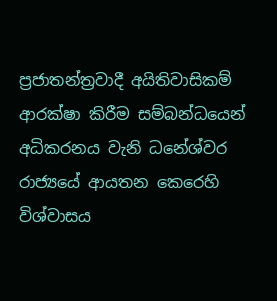ප්‍රජාතන්ත්‍රවාදී අයිතිවාසිකම් ආරක්ෂා කිරීම සම්බන්ධයෙන් අධිකරනය වැනි ධනේශ්වර රාජ්‍යයේ ආයතන කෙරෙහි විශ්වාසය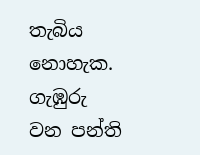තැබිය නොහැක. ගැඹුරු වන පන්ති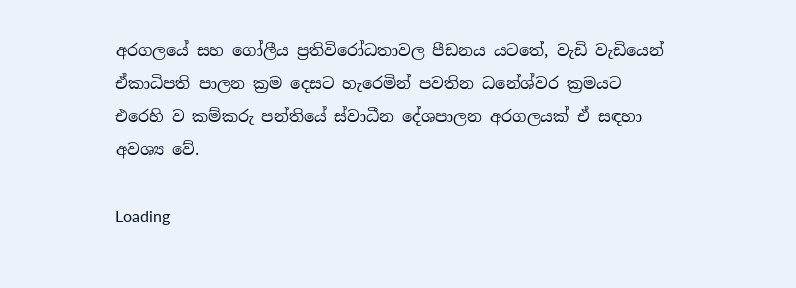අරගලයේ සහ ගෝලීය ප්‍රතිවිරෝධතාවල පීඩනය යටතේ, වැඩි වැඩියෙන් ඒකාධිපති පාලන ක්‍රම දෙසට හැරෙමින් පවතින ධනේශ්වර ක්‍රමයට එරෙහි ව කම්කරු පන්තියේ ස්වාධීන දේශපාලන අරගලයක් ඒ සඳහා අවශ්‍ය වේ.

Loading